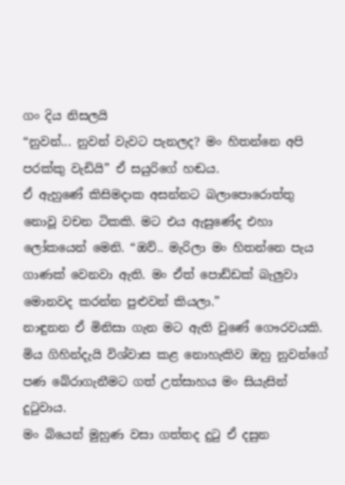ගං දිය නිසලයි
“නුවන්... නුවන් වැවට පැනලද? මං හිතන්නෙ අපි පරක්කු වැඩියි” ඒ සයුරිගේ හඬය.
ඒ ඇහුණේ කිසිමදාක අසන්නට බලාපොරොත්තු නොවූ වචන ටිකකි. මට එය ඇසුණේද එහා ලෝකයෙන් මෙනි. “ඔව්.. මැරිලා මං හිතන්නෙ පැය ගාණක් වෙනවා ඇති. මං ඒත් පොඩ්ඩක් බැලුවා මොනවද කරන්න පුළුවන් කියලා.”
නාඳුනන ඒ මිනිසා ගැන මට ඇති වුණේ ගෞරවයකි. මිය ගිහින්දැයි විශ්වාස කළ නොහැකිව ඔහු නුවන්ගේ පණ බේරාගැනීමට ගත් උත්සාහය මං සියැසින් දුටුවාය.
මං බියෙන් මුහුණ වසා ගත්තද දුටු ඒ දසුන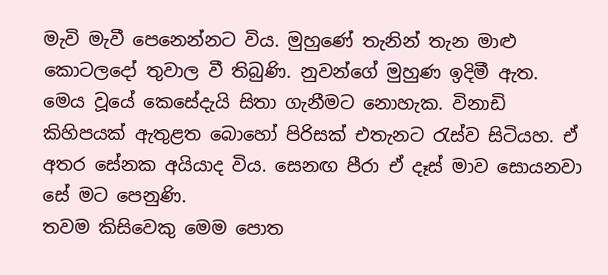මැවි මැවී පෙනෙන්නට විය. මුහුණේ තැනින් තැන මාළු කොටලදෝ තුවාල වී තිබුණි. නුවන්ගේ මුහුණ ඉදිමී ඇත. මෙය වූයේ කෙසේදැයි සිතා ගැනීමට නොහැක. විනාඩි කිහිපයක් ඇතුළත බොහෝ පිරිසක් එතැනට රැස්ව සිටියහ. ඒ අතර සේනක අයියාද විය. සෙනඟ පීරා ඒ දෑස් මාව සොයනවා සේ මට පෙනුණි.
තවම කිසිවෙකු මෙම පොත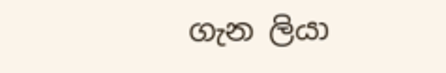ගැන ලියා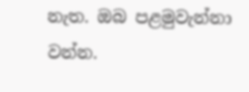නැත. ඔබ පළමුවැන්නා වන්න.